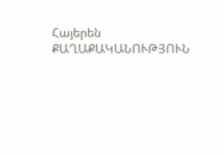Հայերեն
ՔԱՂԱՔԱԿԱՆՈՒԹՅՈՒՆ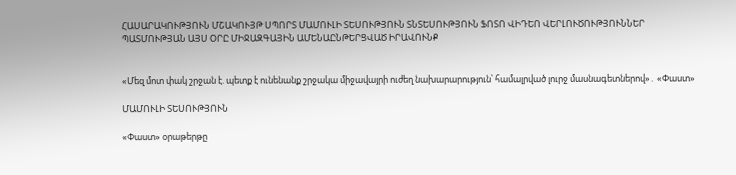ՀԱՍԱՐԱԿՈՒԹՅՈՒՆ ՄՇԱԿՈՒՅԹ ՍՊՈՐՏ ՄԱՄՈՒԼԻ ՏԵՍՈՒԹՅՈՒՆ ՏՆՏԵՍՈՒԹՅՈՒՆ ՖՈՏՈ ՎԻԴԵՈ ՎԵՐԼՈՒԾՈՒԹՅՈՒՆՆԵՐ ՊԱՏՄՈՒԹՅԱՆ ԱՅՍ ՕՐԸ ՄԻՋԱԶԳԱՅԻՆ ԱՄԵՆԱԸՆԹԵՐՑՎԱԾ ԻՐԱՎՈՒՆՔ


«Մեզ մոտ փակ շրջան է. պետք է ունենանք շրջակա միջավայրի ուժեղ նախարարություն՝ համալրված լուրջ մասնագետներով»․ «Փաստ»

ՄԱՄՈՒԼԻ ՏԵՍՈՒԹՅՈՒՆ

«Փաստ» օրաթերթը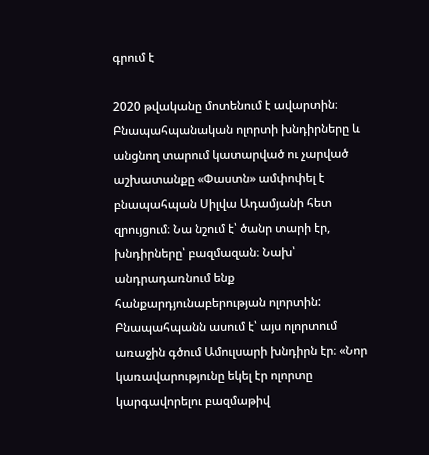գրում է

2020 թվականը մոտենում է ավարտին։ Բնապահպանական ոլորտի խնդիրները և անցնող տարում կատարված ու չարված աշխատանքը «Փաստն» ամփոփել է բնապահպան Սիլվա Ադամյանի հետ զրույցում։ Նա նշում է՝ ծանր տարի էր, խնդիրները՝ բազմազան։ Նախ՝ անդրադառնում ենք հանքարդյունաբերության ոլորտին: Բնապահպանն ասում է՝ այս ոլորտում առաջին գծում Ամուլսարի խնդիրն էր։ «Նոր կառավարությունը եկել էր ոլորտը կարգավորելու բազմաթիվ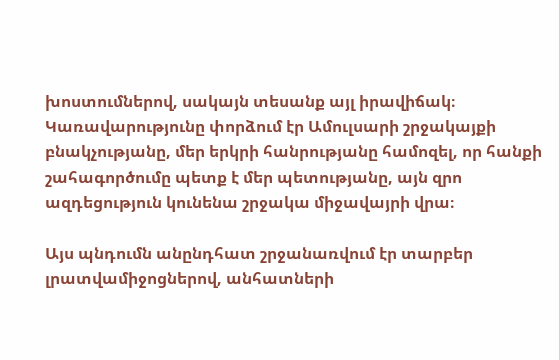խոստումներով, սակայն տեսանք այլ իրավիճակ։ Կառավարությունը փորձում էր Ամուլսարի շրջակայքի բնակչությանը, մեր երկրի հանրությանը համոզել, որ հանքի շահագործումը պետք է մեր պետությանը, այն զրո ազդեցություն կունենա շրջակա միջավայրի վրա։

Այս պնդումն անընդհատ շրջանառվում էր տարբեր լրատվամիջոցներով, անհատների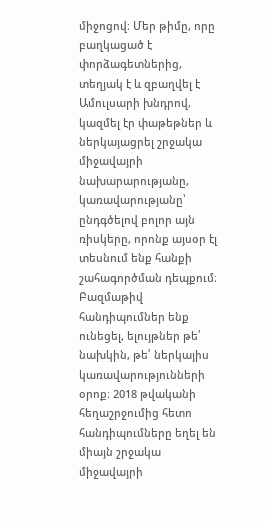միջոցով։ Մեր թիմը, որը բաղկացած է փորձագետներից, տեղյակ է և զբաղվել է Ամուլսարի խնդրով, կազմել էր փաթեթներ և ներկայացրել շրջակա միջավայրի նախարարությանը, կառավարությանը՝ ընդգծելով բոլոր այն ռիսկերը, որոնք այսօր էլ տեսնում ենք հանքի շահագործման դեպքում։ Բազմաթիվ հանդիպումներ ենք ունեցել, ելույթներ թե՛ նախկին, թե՛ ներկայիս կառավարությունների օրոք։ 2018 թվականի հեղաշրջումից հետո հանդիպումները եղել են միայն շրջակա միջավայրի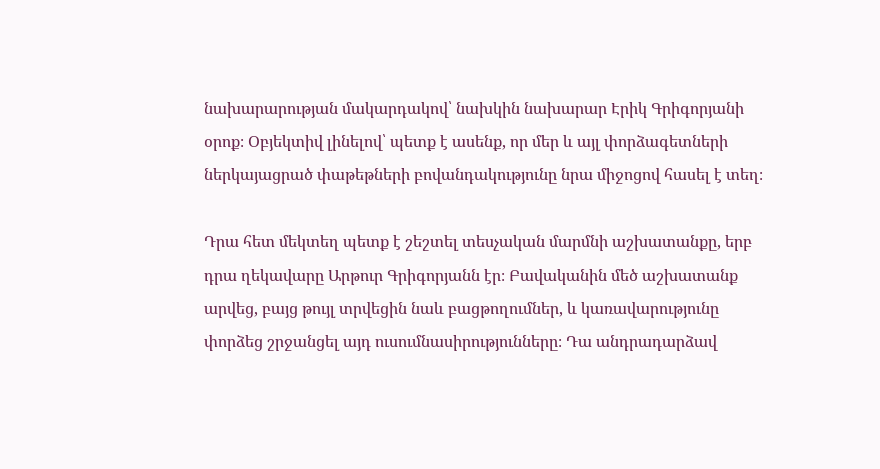նախարարության մակարդակով՝ նախկին նախարար Էրիկ Գրիգորյանի օրոք։ Օբյեկտիվ լինելով՝ պետք է ասենք, որ մեր և այլ փորձագետների ներկայացրած փաթեթների բովանդակությունը նրա միջոցով հասել է տեղ։

Դրա հետ մեկտեղ պետք է շեշտել տեսչական մարմնի աշխատանքը, երբ դրա ղեկավարը Արթուր Գրիգորյանն էր։ Բավականին մեծ աշխատանք արվեց, բայց թույլ տրվեցին նաև բացթողումներ, և կառավարությունը փորձեց շրջանցել այդ ուսումնասիրությունները։ Դա անդրադարձավ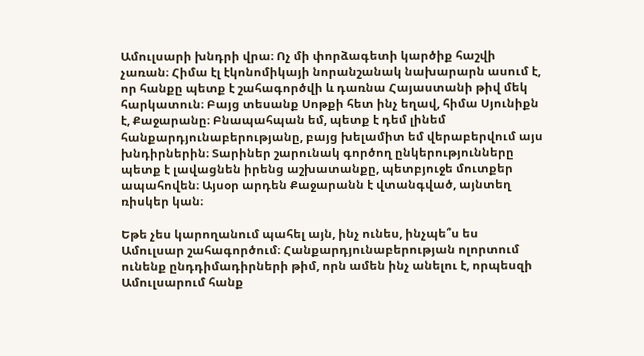Ամուլսարի խնդրի վրա։ Ոչ մի փորձագետի կարծիք հաշվի չառան։ Հիմա էլ էկոնոմիկայի նորանշանակ նախարարն ասում է, որ հանքը պետք է շահագործվի և դառնա Հայաստանի թիվ մեկ հարկատուն։ Բայց տեսանք Սոթքի հետ ինչ եղավ, հիմա Սյունիքն է, Քաջարանը։ Բնապահպան եմ, պետք է դեմ լինեմ հանքարդյունաբերությանը, բայց խելամիտ եմ վերաբերվում այս խնդիրներին։ Տարիներ շարունակ գործող ընկերությունները պետք է լավացնեն իրենց աշխատանքը, պետբյուջե մուտքեր ապահովեն։ Այսօր արդեն Քաջարանն է վտանգված, այնտեղ ռիսկեր կան։

Եթե չես կարողանում պահել այն, ինչ ունես, ինչպե՞ս ես Ամուլսար շահագործում։ Հանքարդյունաբերության ոլորտում ունենք ընդդիմադիրների թիմ, որն ամեն ինչ անելու է, որպեսզի Ամուլսարում հանք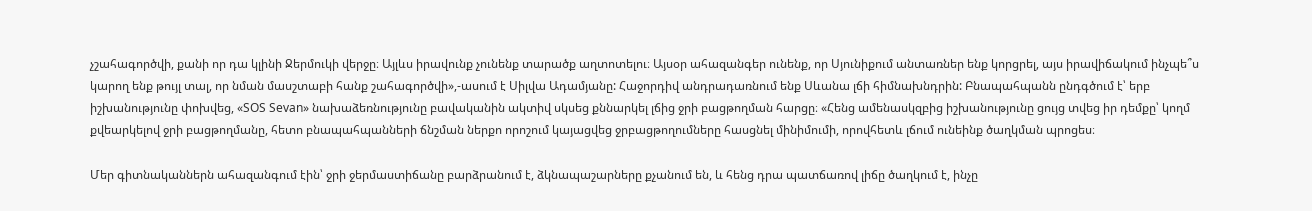չշահագործվի, քանի որ դա կլինի Ջերմուկի վերջը։ Այլևս իրավունք չունենք տարածք աղտոտելու։ Այսօր ահազանգեր ունենք, որ Սյունիքում անտառներ ենք կորցրել, այս իրավիճակում ինչպե՞ս կարող ենք թույլ տալ, որ նման մասշտաբի հանք շահագործվի»,-ասում է Սիլվա Ադամյանը: Հաջորդիվ անդրադառնում ենք Սևանա լճի հիմնախնդրին: Բնապահպանն ընդգծում է՝ երբ իշխանությունը փոխվեց, «SOS Sevan» նախաձեռնությունը բավականին ակտիվ սկսեց քննարկել լճից ջրի բացթողման հարցը։ «Հենց ամենասկզբից իշխանությունը ցույց տվեց իր դեմքը՝ կողմ քվեարկելով ջրի բացթողմանը, հետո բնապահպանների ճնշման ներքո որոշում կայացվեց ջրբացթողումները հասցնել մինիմումի, որովհետև լճում ունեինք ծաղկման պրոցես։

Մեր գիտնականներն ահազանգում էին՝ ջրի ջերմաստիճանը բարձրանում է, ձկնապաշարները քչանում են, և հենց դրա պատճառով լիճը ծաղկում է, ինչը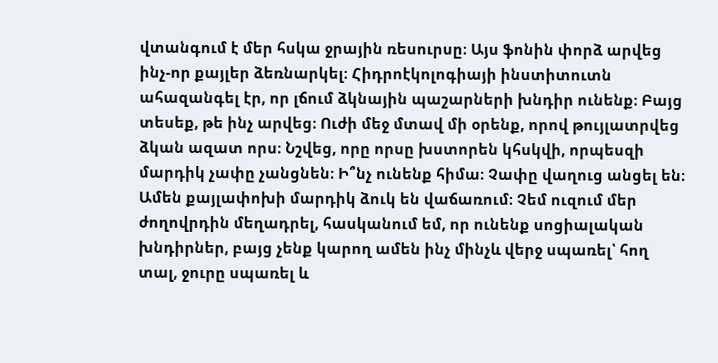վտանգում է մեր հսկա ջրային ռեսուրսը։ Այս ֆոնին փորձ արվեց ինչ-որ քայլեր ձեռնարկել։ Հիդրոէկոլոգիայի ինստիտուտն ահազանգել էր, որ լճում ձկնային պաշարների խնդիր ունենք։ Բայց տեսեք, թե ինչ արվեց։ Ուժի մեջ մտավ մի օրենք, որով թույլատրվեց ձկան ազատ որս։ Նշվեց, որը որսը խստորեն կհսկվի, որպեսզի մարդիկ չափը չանցնեն։ Ի՞նչ ունենք հիմա։ Չափը վաղուց անցել են։ Ամեն քայլափոխի մարդիկ ձուկ են վաճառում։ Չեմ ուզում մեր ժողովրդին մեղադրել, հասկանում եմ, որ ունենք սոցիալական խնդիրներ, բայց չենք կարող ամեն ինչ մինչև վերջ սպառել՝ հող տալ, ջուրը սպառել և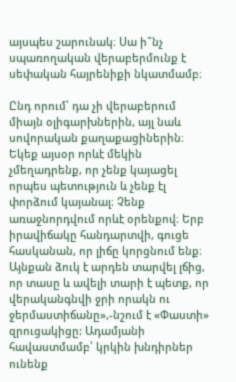այսպես շարունակ։ Սա ի՞նչ սպառողական վերաբերմունք է սեփական հայրենիքի նկատմամբ։

Ընդ որում՝ դա չի վերաբերում միայն օլիգարխներին, այլ նաև սովորական քաղաքացիներին։ Եկեք այսօր որևէ մեկին չմեղադրենք, որ չենք կայացել որպես պետություն և չենք էլ փորձում կայանալ։ Չենք առաջնորդվում որևէ օրենքով։ Երբ իրավիճակը հանդարտվի, գուցե հասկանան, որ լիճը կորցնում ենք։ Այնքան ձուկ է արդեն տարվել լճից, որ տասը և ավելի տարի է պետք, որ վերականգնվի ջրի որակն ու ջերմաստիճանը»,-նշում է «Փաստի» զրուցակիցը: Ադամյանի հավաստմամբ՝ կրկին խնդիրներ ունենք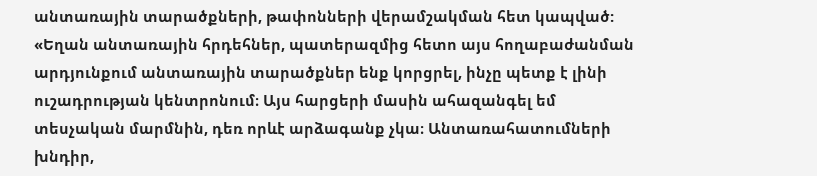անտառային տարածքների, թափոնների վերամշակման հետ կապված: «Եղան անտառային հրդեհներ, պատերազմից հետո այս հողաբաժանման արդյունքում անտառային տարածքներ ենք կորցրել, ինչը պետք է լինի ուշադրության կենտրոնում։ Այս հարցերի մասին ահազանգել եմ տեսչական մարմնին, դեռ որևէ արձագանք չկա։ Անտառահատումների խնդիր,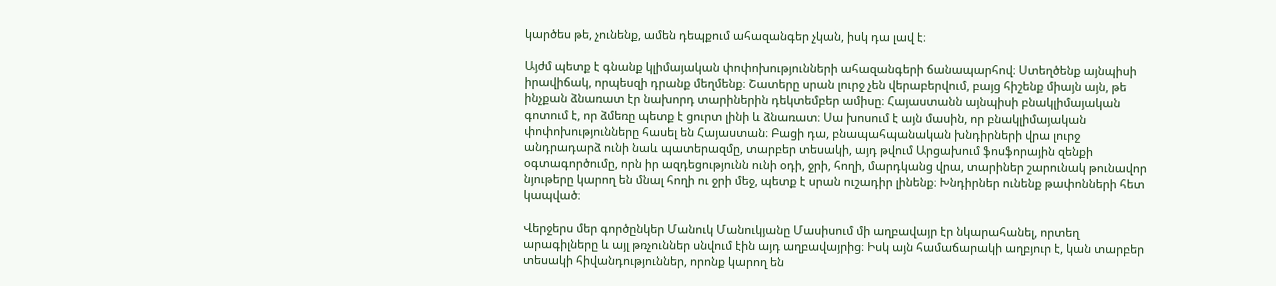կարծես թե, չունենք, ամեն դեպքում ահազանգեր չկան, իսկ դա լավ է։

Այժմ պետք է գնանք կլիմայական փոփոխությունների ահազանգերի ճանապարհով։ Ստեղծենք այնպիսի իրավիճակ, որպեսզի դրանք մեղմենք։ Շատերը սրան լուրջ չեն վերաբերվում, բայց հիշենք միայն այն, թե ինչքան ձնառատ էր նախորդ տարիներին դեկտեմբեր ամիսը։ Հայաստանն այնպիսի բնակլիմայական գոտում է, որ ձմեռը պետք է ցուրտ լինի և ձնառատ։ Սա խոսում է այն մասին, որ բնակլիմայական փոփոխությունները հասել են Հայաստան։ Բացի դա, բնապահպանական խնդիրների վրա լուրջ անդրադարձ ունի նաև պատերազմը, տարբեր տեսակի, այդ թվում Արցախում ֆոսֆորային զենքի օգտագործումը, որն իր ազդեցությունն ունի օդի, ջրի, հողի, մարդկանց վրա, տարիներ շարունակ թունավոր նյութերը կարող են մնալ հողի ու ջրի մեջ, պետք է սրան ուշադիր լինենք։ Խնդիրներ ունենք թափոնների հետ կապված։

Վերջերս մեր գործընկեր Մանուկ Մանուկյանը Մասիսում մի աղբավայր էր նկարահանել, որտեղ արագիլները և այլ թռչուններ սնվում էին այդ աղբավայրից։ Իսկ այն համաճարակի աղբյուր է, կան տարբեր տեսակի հիվանդություններ, որոնք կարող են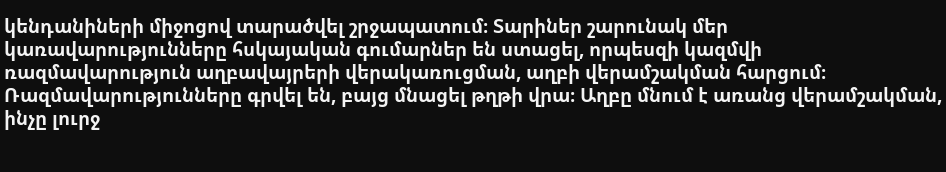կենդանիների միջոցով տարածվել շրջապատում։ Տարիներ շարունակ մեր կառավարությունները հսկայական գումարներ են ստացել, որպեսզի կազմվի ռազմավարություն աղբավայրերի վերակառուցման, աղբի վերամշակման հարցում։ Ռազմավարությունները գրվել են, բայց մնացել թղթի վրա։ Աղբը մնում է առանց վերամշակման, ինչը լուրջ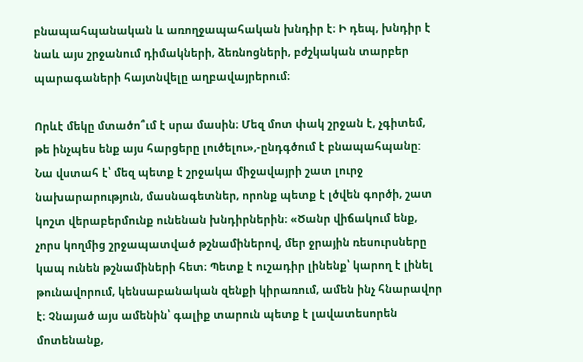բնապահպանական և առողջապահական խնդիր է։ Ի դեպ, խնդիր է նաև այս շրջանում դիմակների, ձեռնոցների, բժշկական տարբեր պարագաների հայտնվելը աղբավայրերում։

Որևէ մեկը մտածո՞ւմ է սրա մասին։ Մեզ մոտ փակ շրջան է, չգիտեմ, թե ինչպես ենք այս հարցերը լուծելու»,-ընդգծում է բնապահպանը: Նա վստահ է՝ մեզ պետք է շրջակա միջավայրի շատ լուրջ նախարարություն, մասնագետներ, որոնք պետք է լծվեն գործի, շատ կոշտ վերաբերմունք ունենան խնդիրներին։ «Ծանր վիճակում ենք, չորս կողմից շրջապատված թշնամիներով, մեր ջրային ռեսուրսները կապ ունեն թշնամիների հետ։ Պետք է ուշադիր լինենք՝ կարող է լինել թունավորում, կենսաբանական զենքի կիրառում, ամեն ինչ հնարավոր է։ Չնայած այս ամենին՝ գալիք տարուն պետք է լավատեսորեն մոտենանք,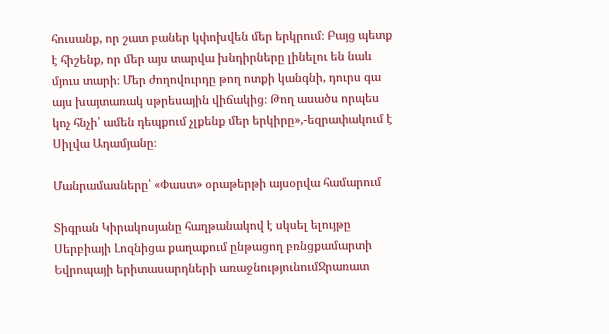հուսանք, որ շատ բաներ կփոխվեն մեր երկրում։ Բայց պետք է հիշենք, որ մեր այս տարվա խնդիրները լինելու են նաև մյուս տարի։ Մեր ժողովուրդը թող ոտքի կանգնի, դուրս գա այս խայտառակ սթրեսային վիճակից։ Թող ասածս որպես կոչ հնչի՝ ամեն դեպքում չլքենք մեր երկիրը»,-եզրափակում է Սիլվա Ադամյանը։

Մանրամասները՝ «Փաստ» օրաթերթի այսօրվա համարում

Տիգրան Կիրակոսյանը հաղթանակով է սկսել ելույթը Սերբիայի Լոզնիցա քաղաքում ընթացող բռնցքամարտի Եվրոպայի երիտասարդների առաջնությունումՋրառատ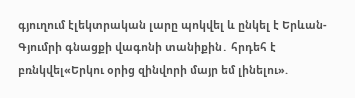գյուղում էլեկտրական լարը պոկվել և ընկել է Երևան-Գյումրի գնացքի վագոնի տանիքին․ հրդեհ է բռնկվել«Երկու օրից զինվորի մայր եմ լինելու».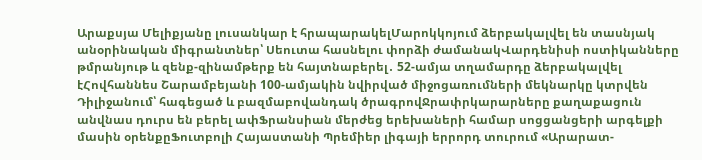Արաքսյա Մելիքյանը լուսանկար է հրապարակելՄարոկկոյում ձերբակալվել են տասնյակ անօրինական միգրանտներ՝ Սեուտա հասնելու փորձի ժամանակՎարդենիսի ոստիկանները թմրանյութ և զենք-զինամթերք են հայտնաբերել․ 52-ամյա տղամարդը ձերբակալվել էՀովհաննես Շարամբեյանի 100-ամյակին նվիրված միջոցառումների մեկնարկը կտրվեն Դիլիջանում՝ հագեցած և բազմաբովանդակ ծրագրովՋրափրկարարները քաղաքացուն անվնաս դուրս են բերել ափՖրանսիան մերժեց երեխաների համար սոցցանցերի արգելքի մասին օրենքըՖուտբոլի Հայաստանի Պրեմիեր լիգայի երրորդ տուրում «Արարատ-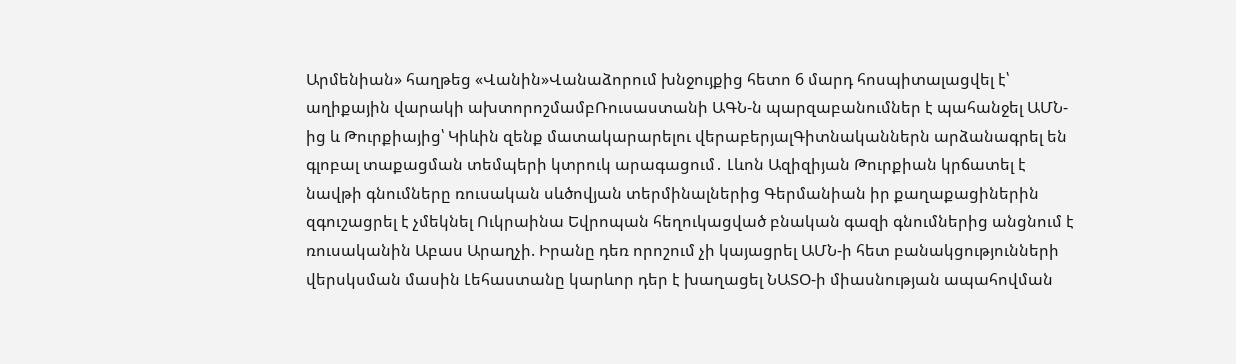Արմենիան» հաղթեց «Վանին»Վանաձորում խնջույքից հետո 6 մարդ հոսպիտալացվել է՝ աղիքային վարակի ախտորոշմամբՌուսաստանի ԱԳՆ-ն պարզաբանումներ է պահանջել ԱՄՆ-ից և Թուրքիայից՝ Կիևին զենք մատակարարելու վերաբերյալԳիտնականներն արձանագրել են գլոբալ տաքացման տեմպերի կտրուկ արագացում․ Լևոն Ազիզիյան Թուրքիան կրճատել է նավթի գնումները ռուսական սևծովյան տերմինալներից Գերմանիան իր քաղաքացիներին զգուշացրել է չմեկնել Ուկրաինա Եվրոպան հեղուկացված բնական գազի գնումներից անցնում է ռուսականին Աբաս Արաղչի. Իրանը դեռ որոշում չի կայացրել ԱՄՆ-ի հետ բանակցությունների վերսկսման մասին Լեհաստանը կարևոր դեր է խաղացել ՆԱՏՕ-ի միասնության ապահովման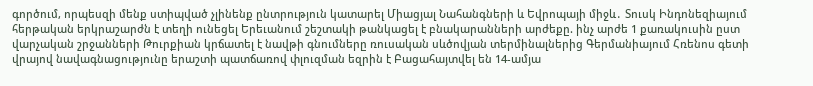գործում, որպեսզի մենք ստիպված չլինենք ընտրություն կատարել Միացյալ Նահանգների և Եվրոպայի միջև․ Տուսկ Ինդոնեզիայում հերթական երկրաշարժն է տեղի ունեցել Երեւանում շեշտակի թանկացել է բնակարանների արժեքը. ինչ արժե 1 քառակուսին ըստ վարչական շրջանների Թուրքիան կրճատել է նավթի գնումները ռուսական սևծովյան տերմինալներից Գերմանիայում Հռենոս գետի վրայով նավագնացությունը երաշտի պատճառով փլուզման եզրին է Բացահայտվել են 14-ամյա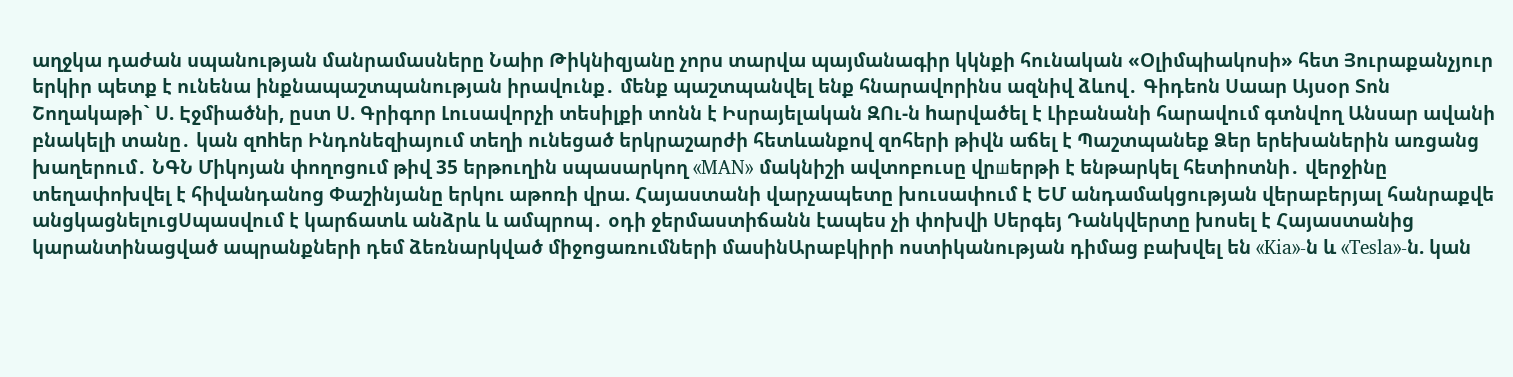աղջկա դաժան սպանության մանրամասները Նաիր Թիկնիզյանը չորս տարվա պայմանագիր կկնքի հունական «Օլիմպիակոսի» հետ Յուրաքանչյուր երկիր պետք է ունենա ինքնապաշտպանության իրավունք․ մենք պաշտպանվել ենք հնարավորինս ազնիվ ձևով․ Գիդեոն Սաար Այսօր Տոն Շողակաթի` Ս. Էջմիածնի, ըստ Ս. Գրիգոր Լուսավորչի տեսիլքի տոնն է Իսրայելական ԶՈւ-ն hարվածել է Լիբանանի հարավում գտնվող Անսար ավանի բնակելի տանը․ կան զnhեր Ինդոնեզիայում տեղի ունեցած երկրաշարժի հետևանքով զոհերի թիվն աճել է Պաշտպանեք Ձեր երեխաներին առցանց խաղերում․ ՆԳՆ Միկոյան փողոցում թիվ 35 երթուղին սպասարկող «MAN» մակնիշի ավտոբուսը վրшերթի է ենթարկել հետիոտնի․ վերջինը տեղափոխվել է հիվանդանոց Փաշինյանը երկու աթոռի վրա. Հայաստանի վարչապետը խուսափում է ԵՄ անդամակցության վերաբերյալ հանրաքվե անցկացնելուցՍպասվում է կարճատև անձրև և ամպրոպ․ օդի ջերմաստիճանն էապես չի փոխվի Սերգեյ Դանկվերտը խոսել է Հայաստանից կարանտինացված ապրանքների դեմ ձեռնարկված միջոցառումների մասինԱրաբկիրի ոստիկանության դիմաց բախվել են «Kia»-ն և «Tesla»-ն. կան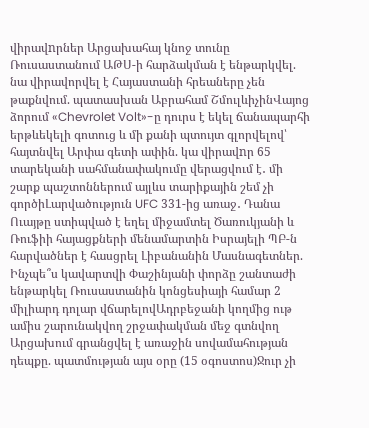վիրավnրներ Արցախահայ կնոջ տունը Ռուսաստանում ԱԹՍ-ի հարձակման է ենթարկվել. նա վիրավորվել է Հայաստանի հրեաները չեն թաքնվում. պատասխան Աբրահամ ՇմուլևիչինՎայոց ձորում «Chevrolet Volt»-ը դուրս է եկել ճանապարհի երթևեկելի գոտուց և մի քանի պտույտ գլորվելով՝ հայտնվել Արփա գետի ափին. կա վիրավnր 65 տարեկանի սահմանափակումը վերացվում է․ մի շարք պաշտոններում այլևս տարիքային շեմ չի գործիԼարվածություն UFC 331-ից առաջ․ Դանա Ուայթը ստիպված է եղել միջամտել Ծառուկյանի և Ռուֆիի հայացքների մենամարտին Իսրայելի ՊԲ-ն հարվածներ է հասցրել Լիբանանին Մասնագետներ. Ինչպե՞ս կավարտվի Փաշինյանի փորձը շանտաժի ենթարկել Ռուսաստանին կոնցեսիայի համար 2 միլիարդ դոլար վճարելովԱդրբեջանի կողմից ութ ամիս շարունակվող շրջափակման մեջ գտնվող Արցախում գրանցվել է առաջին սովամահության դեպքը. պատմության այս օրը (15 օգոստոս)Ջուր չի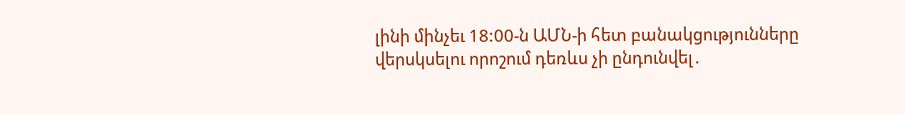լինի մինչեւ 18:00-ն ԱՄՆ-ի հետ բանակցությունները վերսկսելու որոշում դեռևս չի ընդունվել․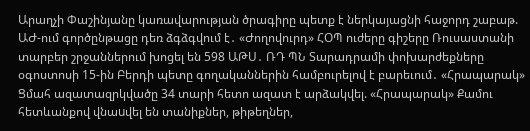Արաղչի Փաշինյանը կառավարության ծրագիրը պետք է ներկայացնի հաջորդ շաբաթ. ԱԺ-ում գործընթացը դեռ ձգձգվում է․ «Ժողովուրդ» ՀՕՊ ուժերը գիշերը Ռուսաստանի տարբեր շրջաններում խոցել են 598 ԱԹՍ․ ՌԴ ՊՆ Տարադրամի փոխարժեքները օգոստոսի 15-ին Բերդի պետը գողականներին համբուրելով է բարեւում․ «Հրապարակ» Ցմահ ազատազրկվածը 34 տարի հետո ազատ է արձակվել. «Հրապարակ» Քամու հետևանքով վնաuվել են տանիքներ, թիթեղներ,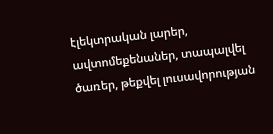էլեկտրական լարեր, ավտոմեքենաներ, տապալվել ծառեր, թեքվել լուսավորության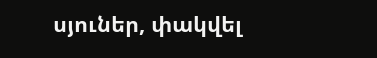սյուներ, փակվել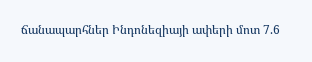ճանապարհներ Ինդոնեզիայի ափերի մոտ 7.6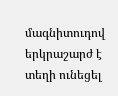մագնիտուդով երկրաշարժ է տեղի ունեցել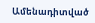Ամենադիտված